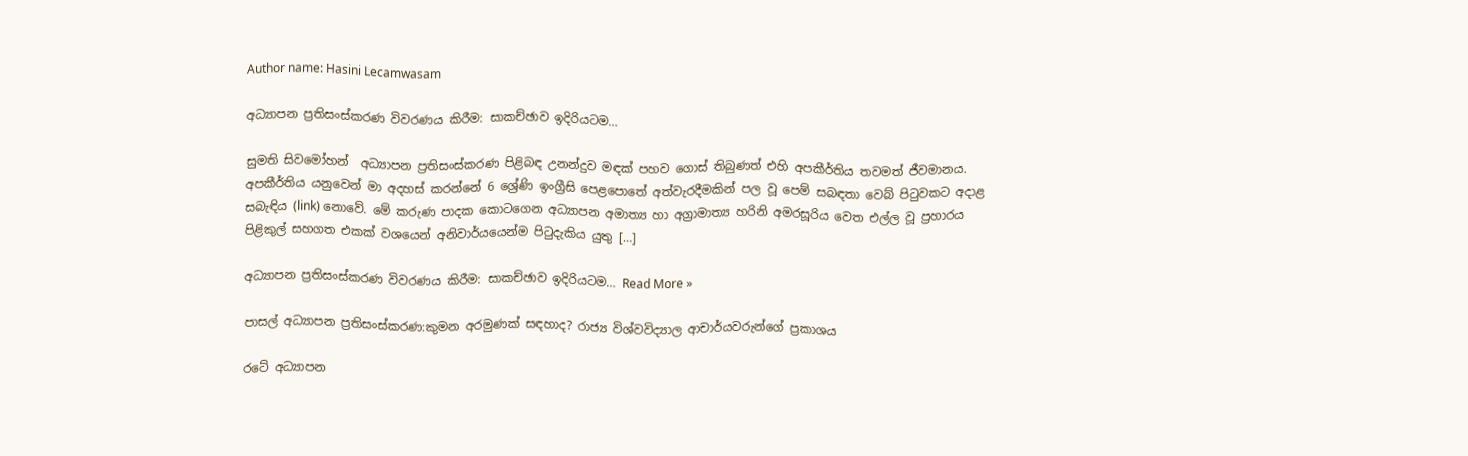Author name: Hasini Lecamwasam

අධ්‍යාපන ප්‍රතිසංස්කරණ විවරණය කිරීම: සාකච්ඡාව ඉදිරියටම…

සුමති සිවමෝහන්  අධ්‍යාපන ප්‍රතිසංස්කරණ පිළිබඳ උනන්දුව මඳක් පහව ගොස් තිබුණත් එහි අපකීර්තිය තවමත් ජීවමානය. අපකීර්තිය යනුවෙන් මා අදහස් කරන්නේ 6 ශ්‍රේණි ඉංග්‍රීසි පෙළපොතේ අත්වැරදීමකින් පල වූ පෙම් සබඳතා වෙබ් පිටුවකට අදාළ සබැඳිය (link) නොවේ. මේ කරුණ පාදක කොටගෙන අධ්‍යාපන අමාත්‍ය හා අග්‍රාමාත්‍ය හරිනි අමරසූරිය වෙත එල්ල වූ ප්‍රහාරය පිළිකුල් සහගත එකක් වශයෙන් අනිවාර්යයෙන්ම පිටුදැකිය යුතු […]

අධ්‍යාපන ප්‍රතිසංස්කරණ විවරණය කිරීම: සාකච්ඡාව ඉදිරියටම… Read More »

පාසල් අධ්‍යාපන ප්‍රතිසංස්කරණ:කුමන අරමුණක් සඳහාද? රාජ්‍ය විශ්වවිද්‍යාල ආචාර්යවරුන්ගේ ප්‍රකාශය

රටේ අධ්‍යාපන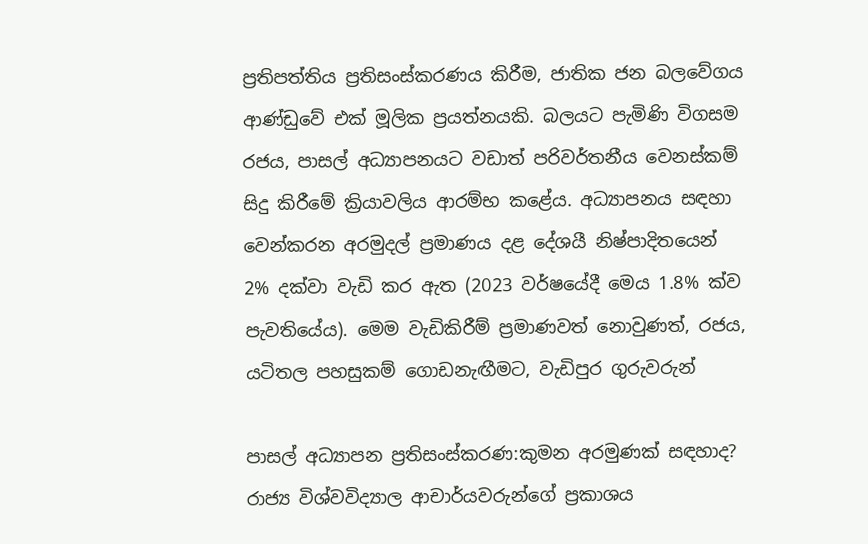ප්‍රතිපත්තිය ප්‍රතිසංස්කරණය කිරීම, ජාතික ජන බලවේගය ආණ්ඩුවේ එක් මූලික ප්‍රයත්නයකි. බලයට පැමිණි විගසම රජය, පාසල් අධ්‍යාපනයට වඩාත් පරිවර්තනීය වෙනස්කම් සිදු කිරීමේ ක්‍රියාවලිය ආරම්භ කළේය. අධ්‍යාපනය සඳහා වෙන්කරන අරමුදල් ප්‍රමාණය දළ දේශයී නිෂ්පාදිතයෙන් 2% දක්වා වැඩි කර ඇත (2023 වර්ෂයේදී මෙය 1.8% ක්ව පැවතියේය). මෙම වැඩිකිරීම් ප්‍රමාණවත් නොවුණත්, රජය, යටිතල පහසුකම් ගොඩනැඟීමට, වැඩිපුර ගුරුවරුන්

පාසල් අධ්‍යාපන ප්‍රතිසංස්කරණ:කුමන අරමුණක් සඳහාද? රාජ්‍ය විශ්වවිද්‍යාල ආචාර්යවරුන්ගේ ප්‍රකාශය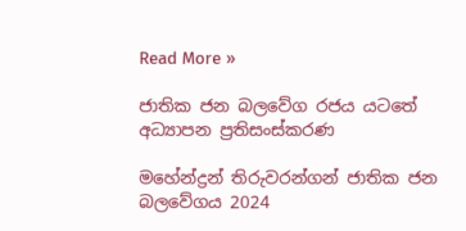Read More »

ජාතික ජන බලවේග රජය යටතේ අධ්‍යාපන ප්‍රතිසංස්කරණ

මහේන්ද්‍රන් තිරුවරන්ගන් ජාතික ජන බලවේගය 2024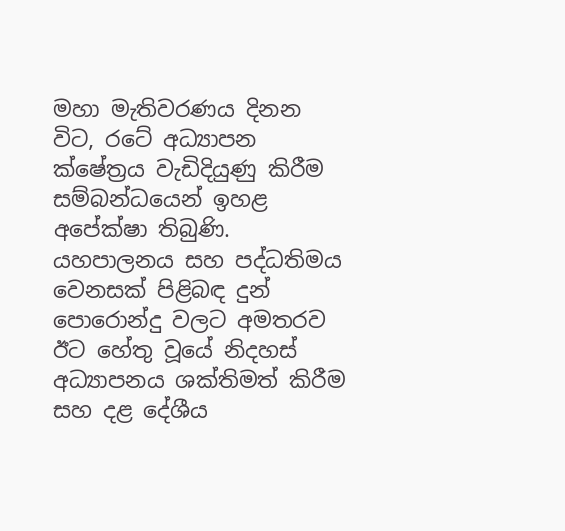මහා මැතිවරණය දිනන විට, රටේ අධ්‍යාපන ක්ෂේත්‍රය වැඩිදියුණු කිරීම සම්බන්ධයෙන් ඉහළ අපේක්ෂා තිබුණි. යහපාලනය සහ පද්ධතිමය වෙනසක් පිළිබඳ දුන් පොරොන්දු වලට අමතරව ඊට හේතු වූයේ නිදහස් අධ්‍යාපනය ශක්තිමත් කිරීම සහ දළ දේශීය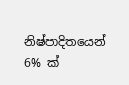නිෂ්පාදිතයෙන් 6% ක්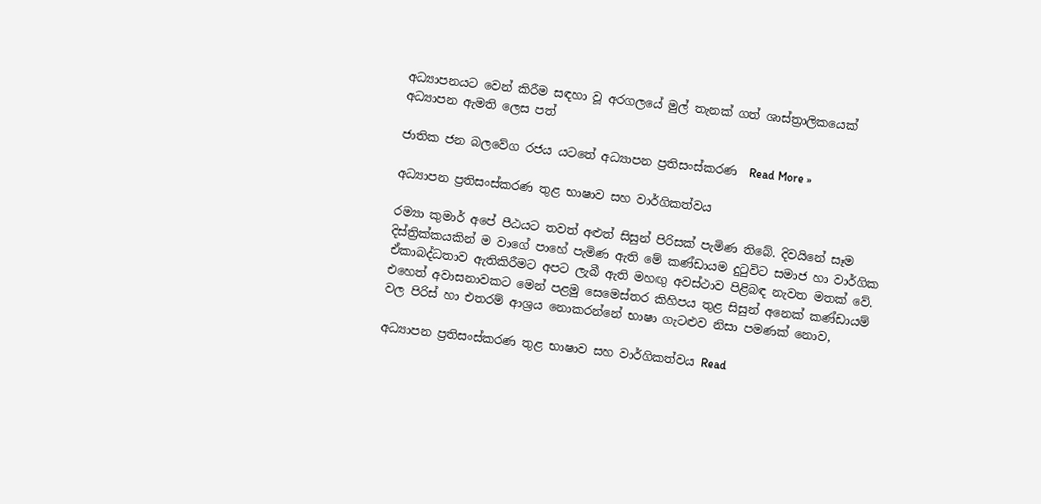අධ්‍යාපනයට වෙන් කිරීම සඳහා වූ අරගලයේ මුල් තැනක් ගත් ශාස්ත්‍රාලිකයෙක් අධ්‍යාපන ඇමති ලෙස පත්

ජාතික ජන බලවේග රජය යටතේ අධ්‍යාපන ප්‍රතිසංස්කරණ  Read More »

අධ්‍යාපන ප්‍රතිසංස්කරණ තුළ භාෂාව සහ වාර්ගිකත්වය

රම්‍යා කුමාර් අපේ පීඨයට තවත් අළුත් සිසුන් පිරිසක් පැමිණ තිබේ. දිවයිනේ සෑම දිස්ත්‍රික්කයකින් ම වාගේ පාහේ පැමිණ ඇති මේ කණ්ඩායම දුටුවිට සමාජ හා වාර්ගික ඒකාබද්ධතාව ඇතිකිරීමට අපට ලැබී ඇති මහඟු අවස්ථාව පිළිබඳ නැවත මතක් වේ. එහෙත් අවාසනාවකට මෙන් පළමු සෙමෙස්තර කිහිපය තුළ සිසුන් අනෙක් කණ්ඩායම් වල පිරිස් හා එතරම් ආශ්‍රය නොකරන්නේ භාෂා ගැටළුව නිසා පමණක් නොව,

අධ්‍යාපන ප්‍රතිසංස්කරණ තුළ භාෂාව සහ වාර්ගිකත්වය Read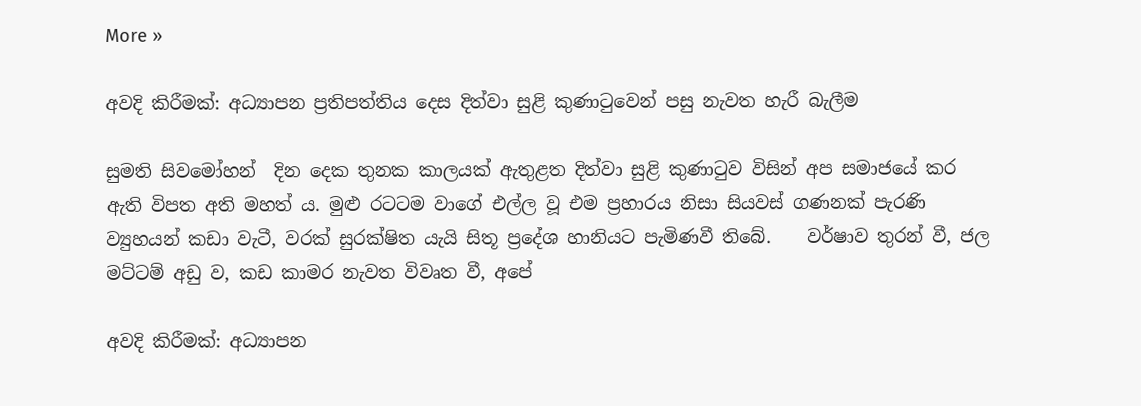More »

අවදි කිරීමක්: අධ්‍යාපන ප්‍රතිපත්තිය දෙස දිත්වා සුළි කුණාටුවෙන් පසු නැවත හැරී බැලීම

සුමති සිවමෝහන්  දින දෙක තුනක කාලයක් ඇතුළත දිත්වා සුළි කුණාටුව විසින් අප සමාජයේ කර ඇති විපත අති මහත් ය. මුළු රටටම වාගේ එල්ල වූ එම ප්‍රහාරය නිසා සියවස් ගණනක් පැරණි ව්‍යුහයන් කඩා වැටී, වරක් සුරක්ෂිත යැයි සිතූ ප්‍රදේශ හානියට පැමිණවී තිබේ.    වර්ෂාව තුරන් වී, ජල මට්ටම් අඩු ව, කඩ කාමර නැවත විවෘත වී, අපේ

අවදි කිරීමක්: අධ්‍යාපන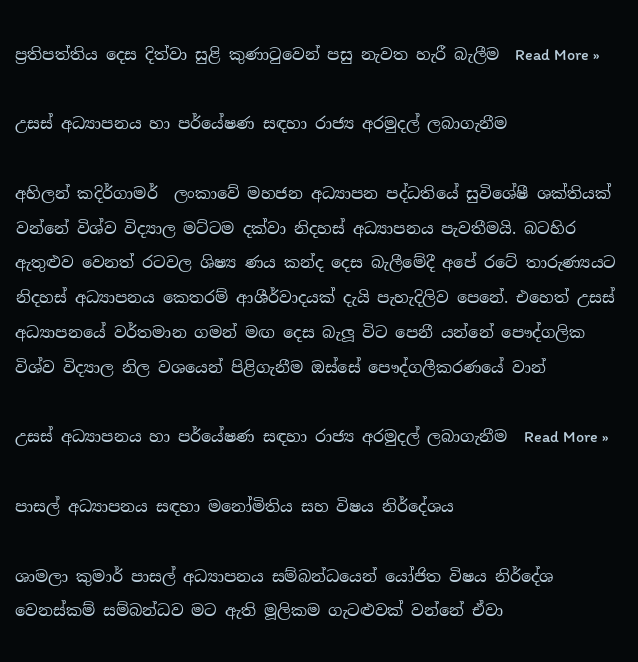ප්‍රතිපත්තිය දෙස දිත්වා සුළි කුණාටුවෙන් පසු නැවත හැරී බැලීම  Read More »

උසස් අධ්‍යාපනය හා පර්යේෂණ සඳහා රාජ්‍ය අරමුදල් ලබාගැනීම

අහිලන් කදිර්ගාමර්  ලංකාවේ මහජන අධ්‍යාපන පද්ධතියේ සුවිශේෂී ශක්තියක් වන්නේ විශ්ව විද්‍යාල මට්ටම දක්වා නිදහස් අධ්‍යාපනය පැවතීමයි. බටහිර ඇතුළුව වෙනත් රටවල ශිෂ්‍ය ණය කන්ද දෙස බැලීමේදී අපේ රටේ තාරුණ්‍යයට නිදහස් අධ්‍යාපනය කෙතරම් ආශීර්වාදයක් දැයි පැහැදිලිව පෙනේ. එහෙත් උසස් අධ්‍යාපනයේ වර්තමාන ගමන් මඟ දෙස බැලූ විට පෙනී යන්නේ පෞද්ගලික විශ්ව විද්‍යාල නිල වශයෙන් පිළිගැනීම ඔස්සේ පෞද්ගලීකරණයේ වාන්

උසස් අධ්‍යාපනය හා පර්යේෂණ සඳහා රාජ්‍ය අරමුදල් ලබාගැනීම  Read More »

පාසල් අධ්‍යාපනය සඳහා මනෝමිතිය සහ විෂය නිර්දේශය

ශාමලා කුමාර් පාසල් අධ්‍යාපනය සම්බන්ධයෙන් යෝජිත විෂය නිර්දේශ වෙනස්කම් සම්බන්ධව මට ඇති මූලිකම ගැටළුවක් වන්නේ ඒවා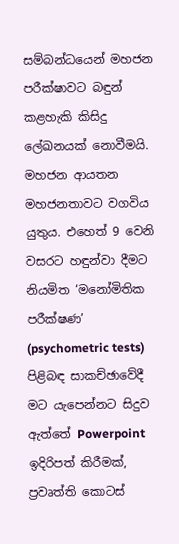සම්බන්ධයෙන් මහජන පරීක්ෂාවට බඳුන් කළහැකි කිසිදු ලේඛනයක් නොවීමයි. මහජන ආයතන මහජනතාවට වගවිය යුතුය. එහෙත් 9 වෙනි වසරට හඳුන්වා දීමට නියමිත ‘මනෝමිතික පරීක්ෂණ’ (psychometric tests) පිළිබඳ සාකච්ඡාවේදී මට යැපෙන්නට සිදුව ඇත්තේ Powerpoint ඉදිරිපත් කිරීමක්, ප්‍රවෘත්ති කොටස්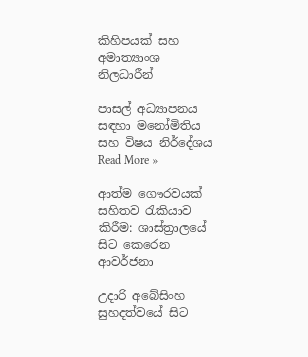කිහිපයක් සහ අමාත්‍යාංශ නිලධාරීන්

පාසල් අධ්‍යාපනය සඳහා මනෝමිතිය සහ විෂය නිර්දේශය Read More »

ආත්ම ගෞරවයක් සහිතව රැකියාව කිරීම: ශාස්ත්‍රාලයේ සිට කෙරෙන ආවර්ජනා

උදාරි අබේසිංහ සුහදත්වයේ සිට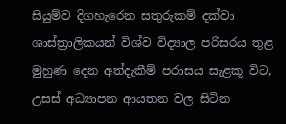සියුම්ව දිගහැරෙන සතුරුකම් දක්වා ශාස්ත්‍රාලිකයන් විශ්ව විද්‍යාල පරිසරය තුළ මුහුණ දෙන අත්දැකීම් පරාසය සැළකූ විට, උසස් අධ්‍යාපන ආයතන වල සිටින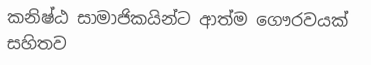කනිෂ්ඨ සාමාජිකයින්ට ආත්ම ගෞරවයක් සහිතව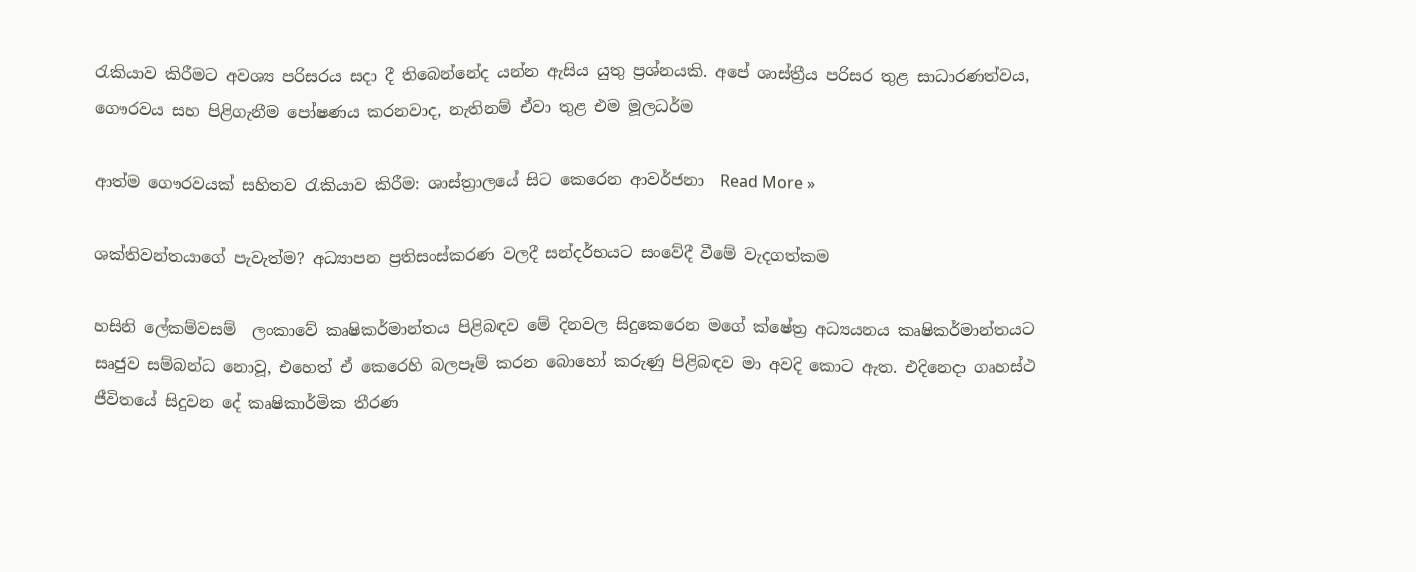රැකියාව කිරීමට අවශ්‍ය පරිසරය සදා දී තිබෙන්නේද යන්න ඇසිය යුතු ප්‍රශ්නයකි. අපේ ශාස්ත්‍රීය පරිසර තුළ සාධාරණත්වය, ගෞරවය සහ පිළිගැනීම පෝෂණය කරනවාද, නැතිනම් ඒවා තුළ එම මූලධර්ම

ආත්ම ගෞරවයක් සහිතව රැකියාව කිරීම: ශාස්ත්‍රාලයේ සිට කෙරෙන ආවර්ජනා  Read More »

ශක්තිවන්තයාගේ පැවැත්ම? අධ්‍යාපන ප්‍රතිසංස්කරණ වලදී සන්දර්භයට සංවේදී වීමේ වැදගත්කම

හසිනි ලේකම්වසම්  ලංකාවේ කෘෂිකර්මාන්තය පිළිබඳව මේ දිනවල සිදුකෙරෙන මගේ ක්ෂේත්‍ර අධ්‍යයනය කෘෂිකර්මාන්තයට සෘජුව සම්බන්ධ නොවූ, එහෙත් ඒ කෙරෙහි බලපෑම් කරන බොහෝ කරුණු පිළිබඳව මා අවදි කොට ඇත. එදිනෙදා ගෘහස්ථ ජීවිතයේ සිදුවන දේ කෘෂිකාර්මික තීරණ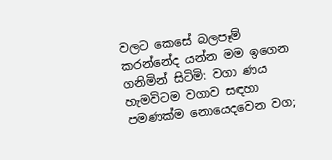වලට කෙසේ බලපෑම් කරන්නේද යන්න මම ඉගෙන ගනිමින් සිටිමි: වගා ණය හැමවිටම වගාව සඳහා පමණක්ම නොයෙදවෙන වග;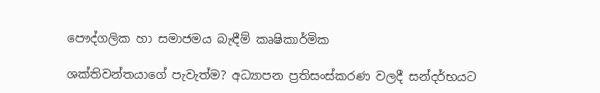පෞද්ගලික හා සමාජමය බැඳීම් කෘෂිකාර්මික

ශක්තිවන්තයාගේ පැවැත්ම? අධ්‍යාපන ප්‍රතිසංස්කරණ වලදී සන්දර්භයට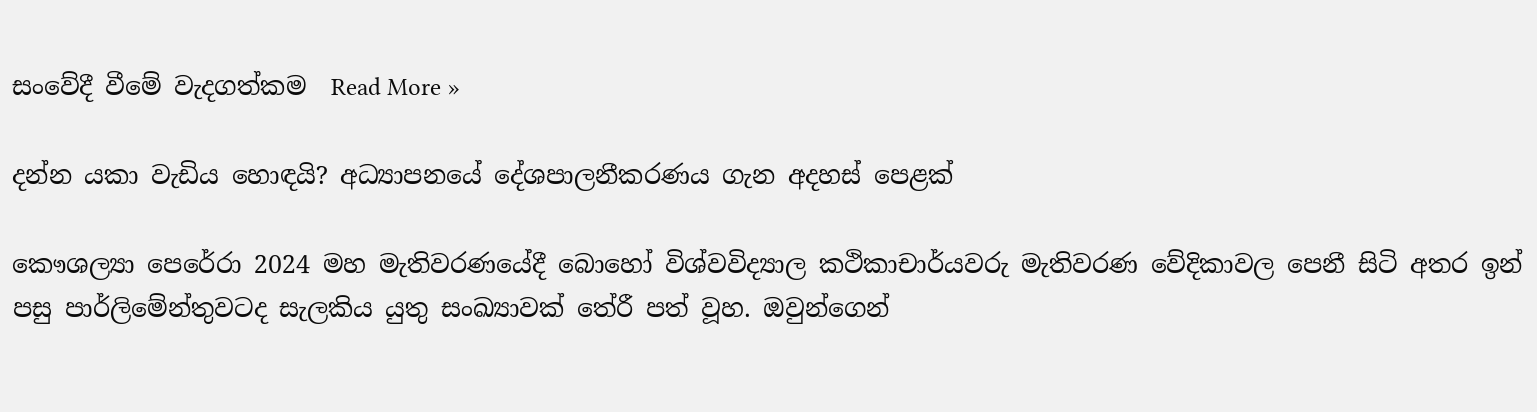සංවේදී වීමේ වැදගත්කම  Read More »

දන්න යකා වැඩිය හොඳයි? අධ්‍යාපනයේ දේශපාලනීකරණය ගැන අදහස් පෙළක්

කෞශල්‍යා පෙරේරා 2024 මහ මැතිවරණයේදී බොහෝ විශ්වවිද්‍යාල කථිකාචාර්යවරු මැතිවරණ වේදිකාවල පෙනී සිටි අතර ඉන් පසු පාර්ලිමේන්තුවටද සැලකිය යුතු සංඛ්‍යාවක් තේරී පත් වූහ. ඔවුන්ගෙන්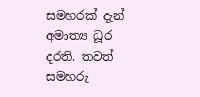සමහරක් දැන් අමාත්‍ය ධූර දරති. තවත් සමහරු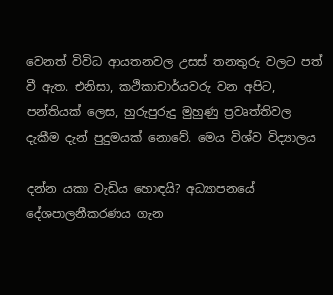වෙනත් විවිධ ආයතනවල උසස් තනතුරු වලට පත් වී ඇත. එනිසා, කථිකාචාර්යවරු වන අපිට, පන්තියක් ලෙස, හුරුපුරුදු මුහුණු ප්‍රවෘත්තිවල දැකීම දැන් පුදුමයක් නොවේ. මෙය විශ්ව විද්‍යාලය

දන්න යකා වැඩිය හොඳයි? අධ්‍යාපනයේ දේශපාලනීකරණය ගැන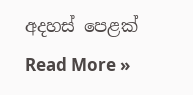අදහස් පෙළක් Read More »